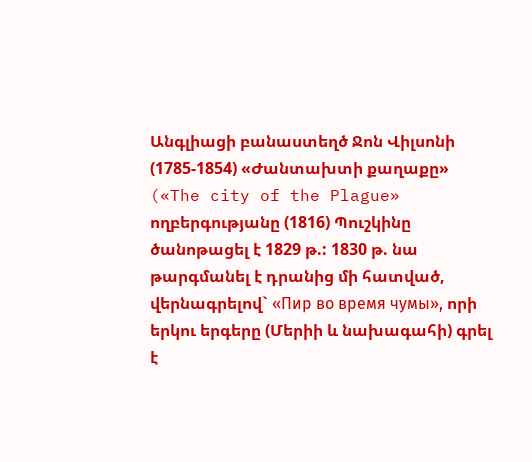Անգլիացի բանաստեղծ Ջոն Վիլսոնի (1785-1854) «Ժանտախտի քաղաքը» («The city of the Plague» ողբերգությանը (1816) Պուշկինը ծանոթացել է 1829 թ.: 1830 թ. նա թարգմանել է դրանից մի հատված, վերնագրելով` «Пир во время чумы», որի երկու երգերը (Մերիի և նախագահի) գրել է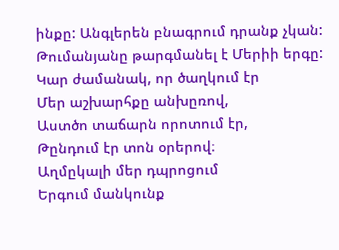ինքը: Անգլերեն բնագրում դրանք չկան:
Թումանյանը թարգմանել է Մերիի երգը:
Կար ժամանակ, որ ծաղկում էր
Մեր աշխարհքը անխըռով,
Աստծո տաճարն որոտում էր,
Թընդում էր տոն օրերով։
Աղմըկալի մեր դպրոցում
Երգում մանկունք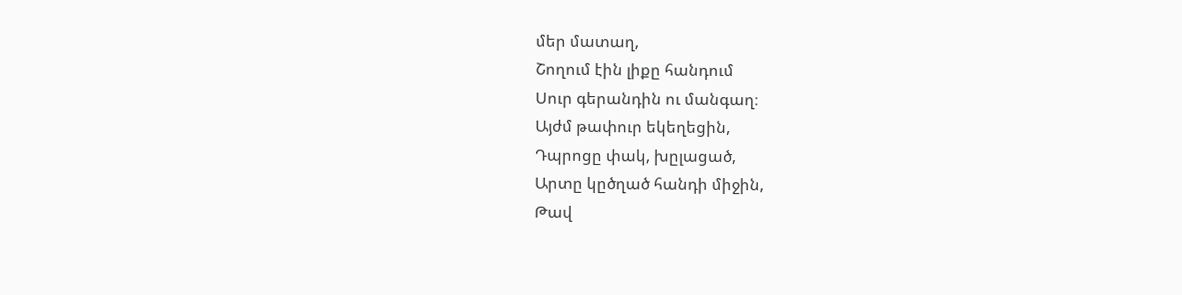մեր մատաղ,
Շողում էին լիքը հանդում
Սուր գերանդին ու մանգաղ։
Այժմ թափուր եկեղեցին,
Դպրոցը փակ, խըլացած,
Արտը կըծղած հանդի միջին,
Թավ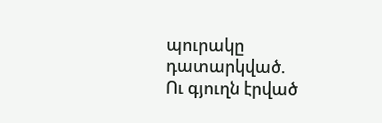պուրակը դատարկված.
Ու գյուղն էրված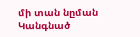մի տան նըման
Կանգնած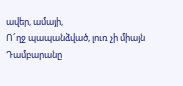ավեր, ամայի,
Ո՜ղջ պապանձված, լուռ չի միայն
Դամբարանը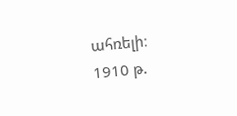ահռելի։
1910 թ.